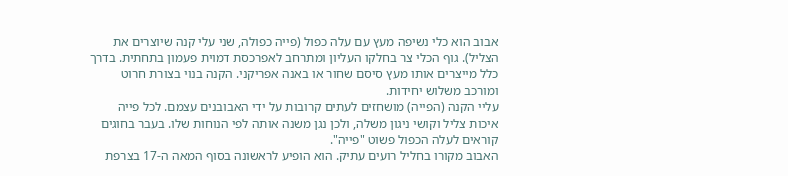אבוב הוא כלי נשיפה מעץ עם עלה כפול (פייה כפולה, שני עלי קנה שיוצרים את הצליל). גוף הכלי צר בחלקו העליון ומתרחב לאפרכסת דמוית פעמון בתחתית. בדרך כלל מייצרים אותו מעץ סיסם שחור או באנה אפריקני. הקנה בנוי בצורת חרוט ומורכב משלוש יחידות.
עליי הקנה (הפייה) מושחזים לעתים קרובות על ידי האבובנים עצמם. לכל פייה איכות צליל וקושי ניגון משלה, ולכן נגן משנה אותה לפי הנוחות שלו. בעבר בחוגים קוראים לעלה הכפול פשוט "פייה".
האבוב מקורו בחליל רועים עתיק. הוא הופיע לראשונה בסוף המאה ה-17 בצרפת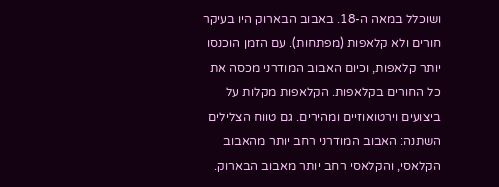ושוכלל במאה ה-18. באבוב הבארוק היו בעיקר חורים ולא קלאפות (מפתחות). עם הזמן הוכנסו יותר קלאפות, וכיום האבוב המודרני מכסה את כל החורים בקלאפות. הקלאפות מקלות על ביצועים וירטואוזיים ומהירים. גם טווח הצלילים השתנה: האבוב המודרני רחב יותר מהאבוב הקלאסי, והקלאסי רחב יותר מאבוב הבארוק.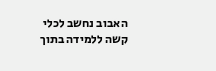האבוב נחשב לכלי קשה ללמידה בתוך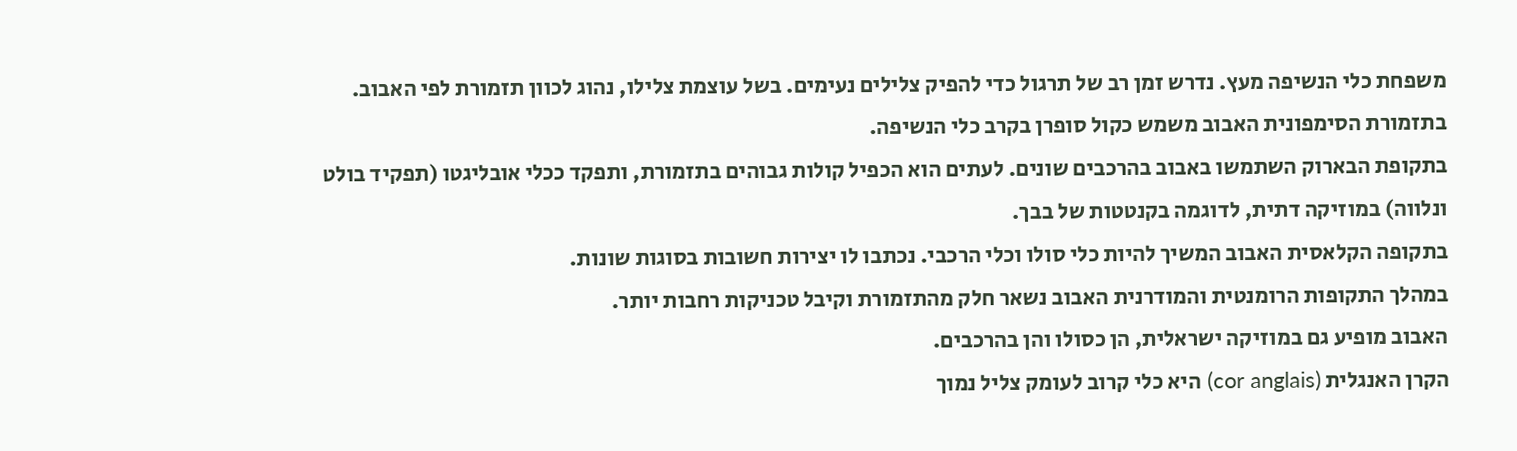משפחת כלי הנשיפה מעץ. נדרש זמן רב של תרגול כדי להפיק צלילים נעימים. בשל עוצמת צלילו, נהוג לכוון תזמורת לפי האבוב. בתזמורת הסימפונית האבוב משמש כקול סופרן בקרב כלי הנשיפה.
בתקופת הבארוק השתמשו באבוב בהרכבים שונים. לעתים הוא הכפיל קולות גבוהים בתזמורת, ותפקד ככלי אובליגטו (תפקיד בולט ונלווה) במוזיקה דתית, לדוגמה בקנטטות של בבך.
בתקופה הקלאסית האבוב המשיך להיות כלי סולו וכלי הרכבי. נכתבו לו יצירות חשובות בסוגות שונות.
במהלך התקופות הרומנטית והמודרנית האבוב נשאר חלק מהתזמורת וקיבל טכניקות רחבות יותר.
האבוב מופיע גם במוזיקה ישראלית, הן כסולו והן בהרכבים.
הקרן האנגלית (cor anglais) היא כלי קרוב לעומק צליל נמוך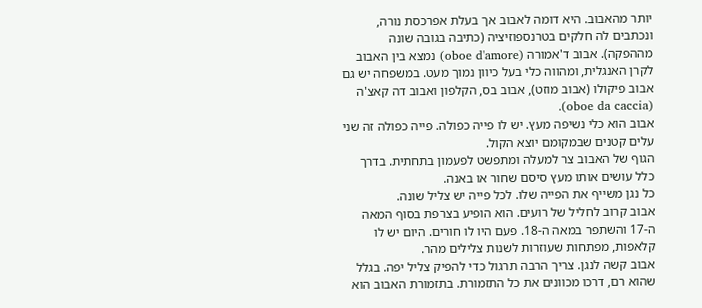יותר מהאבוב. היא דומה לאבוב אך בעלת אפרכסת נורה, ונכתבים לה חלקים בטרנספוזיציה (כתיבה בגובה שונה מההפקה). אבוב ד'אמורה (oboe d'amore) נמצא בין האבוב לקרן האנגלית, ומהווה כלי בעל כיוון נמוך מעט. במשפחה יש גם אבוב פיקולו (אבוב מוזט), אבוב בס, הקלפון ואבוב דה קאצ'ה (oboe da caccia).
אבוב הוא כלי נשיפה מעץ. יש לו פייה כפולה. פייה כפולה זה שני עלים קטנים שבמקומם יוצא הקול.
הגוף של האבוב צר למעלה ומתפשט לפעמון בתחתית. בדרך כלל עושים אותו מעץ סיסם שחור או באנה.
כל נגן משייף את הפייה שלו. לכל פייה יש צליל שונה.
אבוב קרוב לחליל של רועים. הוא הופיע בצרפת בסוף המאה ה-17 והשתפר במאה ה-18. פעם היו לו חורים. היום יש לו קלאפות, מפתחות שעוזרות לשנות צלילים מהר.
אבוב קשה לנגן. צריך הרבה תרגול כדי להפיק צליל יפה. בגלל שהוא רם, דרכו מכוונים את כל התזמורת. בתזמורת האבוב הוא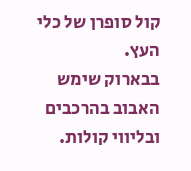קול סופרן של כלי העץ.
בבארוק שימש האבוב בהרכבים ובליווי קולות.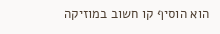הוא הוסיף קו חשוב במוזיקה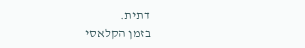דתית.
בזמן הקלאסי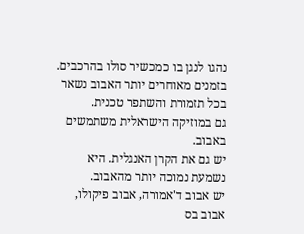נהגו לנגן בו כמכשיר סולו בהרכבים.
בזמנים מאוחרים יותר האבוב נשאר בכל תזמורת והשתפר טכנית.
גם במוזיקה הישראלית משתמשים באבוב.
יש גם את הקרן האנגלית. היא נשמעת נמוכה יותר מהאבוב.
יש אבוב ד'אמורה, אבוב פיקולו, אבוב בס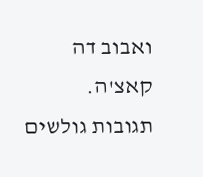ואבוב דה קאצ'ה.
תגובות גולשים